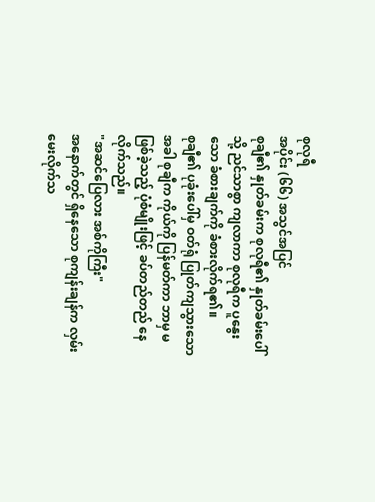စုလုရီ
အပိုင်း (၆၆) အသွင်အပြင်
စုချီ၏ နှုတ်ခမ်းက စုလုရီ၏ နှုတ်ခမ်းပေါ်သို့ ညင်သာစွာ ကျလာကာ စုလုရီက ပူနွေးသော ခံစားချက်ကို ခံစားလိုက်ရ၏။
စုချီ၏ ပုခုံးပေါ်မှ ဝတ်ရုံ ပြုတ်ကျသွားသောအခါ စုချီက ကိုယ်ကို ပြန်မတ်ကာ ဘာမှ မဖြစ်ခဲ့သည့် ပုံစံမျိုးဖြင့် ခပ်တည်တည် နေလိုက်သည်။
"အဆင်ပြေလား အစ်ကိုကြီး"
အနောက်တွင် ရှိနေသော စုကျန်းချန်က လှမ်းမေးလိုက်သ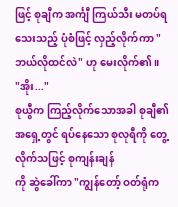ဖြင့် စုချီက အင်္ကျီ ကြယ်သီး မတပ်ရသေးသည့် ပုံစံဖြင့် လှည့်လိုက်ကာ "ဘယ်လိုထင်လဲ" ဟု မေးလိုက်၏။
"အိုး..."
စုယွီက ကြည့်လိုက်သောအခါ စုချီ၏ အရှေ့တွင် ရပ်နေသော စုလုရီကို တွေ့လိုက်သဖြင့် စုကျန်းချန်
ကို ဆွဲခေါ်ကာ "ကျွန်တော့် ဝတ်ရုံက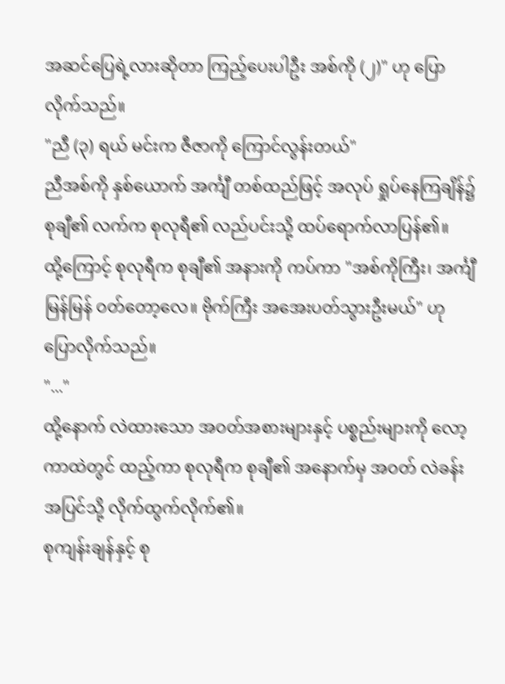အဆင်ပြေရဲ့လားဆိုတာ ကြည့်ပေးပါဦး အစ်ကို (၂)" ဟု ပြောလိုက်သည်။
"ညီ (၃) ရယ် မင်းက ဇီဇာကို ကြောင်လွန်းတယ်"
ညီအစ်ကို နှစ်ယောက် အင်္ကျီ တစ်ထည်ဖြင့် အလုပ် ရှုပ်နေကြချိန်၌ စုချီ၏ လက်က စုလုရီ၏ လည်ပင်းသို့ ထပ်ရောက်လာပြန်၏။
ထို့ကြောင့် စုလုရီက စုချီ၏ အနားကို ကပ်ကာ "အစ်ကိုကြီး၊ အင်္ကျီ မြန်မြန် ဝတ်တော့လေ။ ဗိုက်ကြီး အအေးပတ်သွားဦးမယ်" ဟု ပြောလိုက်သည်။
"..."
ထို့နောက် လဲထားသော အဝတ်အစားများနှင့် ပစ္စည်းများကို လော့ကာထဲတွင် ထည့်ကာ စုလုရီက စုချီ၏ အနောက်မှ အဝတ် လဲခန်း အပြင်သို့ လိုက်ထွက်လိုက်၏။
စုကျန်းချန်နှင့် စု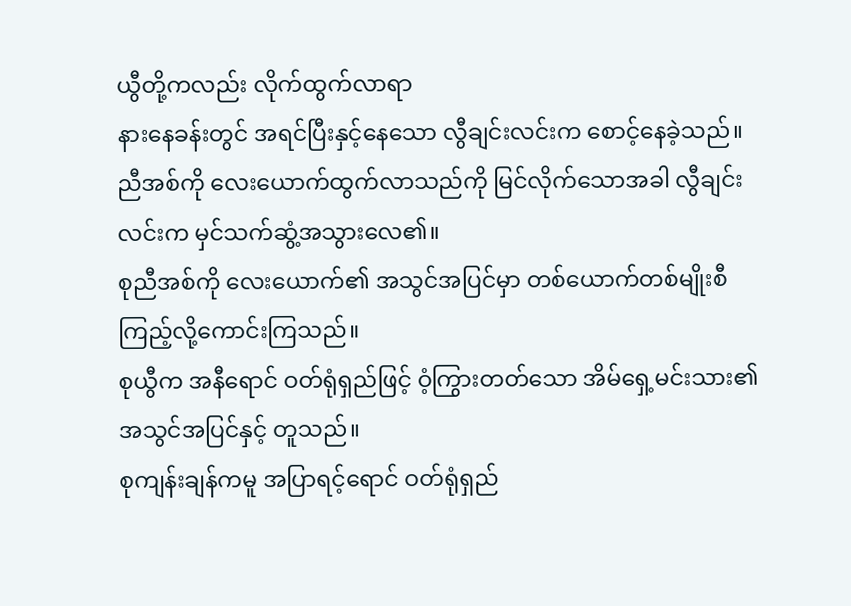ယွီတို့ကလည်း လိုက်ထွက်လာရာ
နားနေခန်းတွင် အရင်ပြီးနှင့်နေသော လွီချင်းလင်းက စောင့်နေခဲ့သည်။
ညီအစ်ကို လေးယောက်ထွက်လာသည်ကို မြင်လိုက်သောအခါ လွီချင်းလင်းက မှင်သက်ဆွံ့အသွားလေ၏။
စုညီအစ်ကို လေးယောက်၏ အသွင်အပြင်မှာ တစ်ယောက်တစ်မျိုးစီ ကြည့်လို့ကောင်းကြသည်။
စုယွီက အနီရောင် ဝတ်ရုံရှည်ဖြင့် ဝံ့ကြွားတတ်သော အိမ်ရှေ့မင်းသား၏ အသွင်အပြင်နှင့် တူသည်။
စုကျန်းချန်ကမူ အပြာရင့်ရောင် ဝတ်ရုံရှည်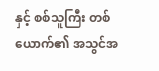နှင့် စစ်သူကြီး တစ်ယောက်၏ အသွင်အ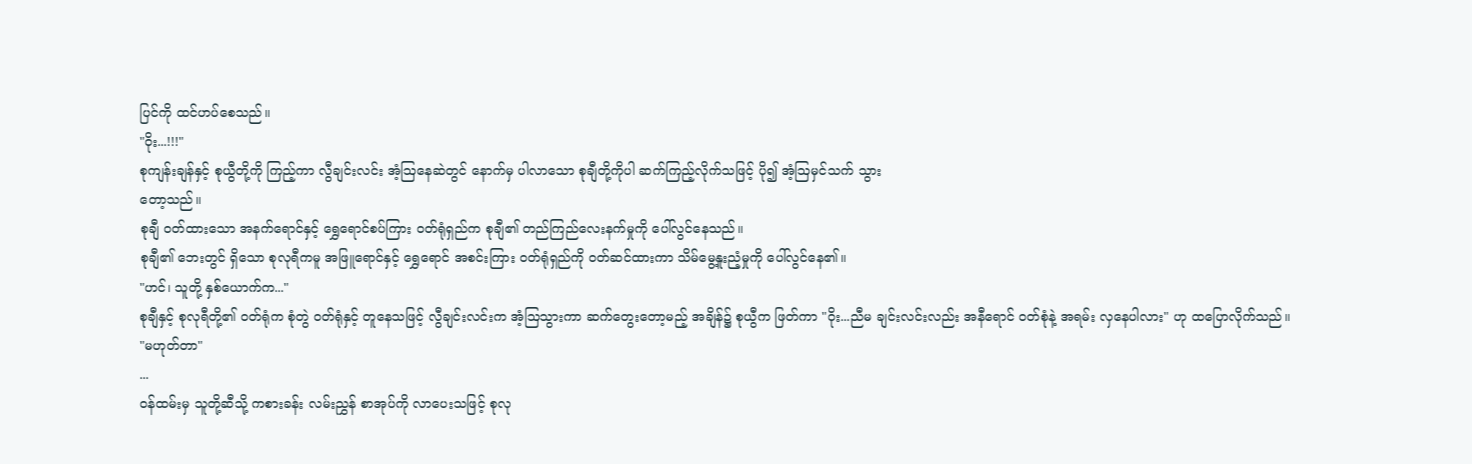ပြင်ကို ထင်ဟပ်စေသည်။
"ဝိုး...!!!"
စုကျန်းချန်နှင့် စုယွီတို့ကို ကြည့်ကာ လွီချင်းလင်း အံ့ဩနေဆဲတွင် နောက်မှ ပါလာသော စုချီတို့ကိုပါ ဆက်ကြည့်လိုက်သဖြင့် ပို၍ အံ့ဩမှင်သက် သွား
တော့သည်။
စုချီ ဝတ်ထားသော အနက်ရောင်နှင့် ရွှေရောင်စပ်ကြား ဝတ်ရုံရှည်က စုချီ၏ တည်ကြည်လေးနက်မှုကို ပေါ်လွင်နေသည်။
စုချီ၏ ဘေးတွင် ရှိသော စုလုရီကမူ အဖြူရောင်နှင့် ရွှေရောင် အစင်းကြား ဝတ်ရုံရှည်ကို ဝတ်ဆင်ထားကာ သိမ်မွေ့နူးညံ့မှုကို ပေါ်လွင်နေ၏။
"ဟင်၊ သူတို့ နှစ်ယောက်က..."
စုချီနှင့် စုလုရီတို့၏ ဝတ်ရုံက စုံတွဲ ဝတ်ရုံနှင့် တူနေသဖြင့် လွီချင်းလင်းက အံ့ဩသွားကာ ဆက်တွေးတော့မည့် အချိန်၌ စုယွီက ဖြတ်ကာ "ဝိုး...ညီမ ချင်းလင်းလည်း အနီရောင် ဝတ်စုံနဲ့ အရမ်း လှနေပါလား" ဟု ထပြောလိုက်သည်။
"မဟုတ်တာ"
...
ဝန်ထမ်းမှ သူတို့ဆီသို့ ကစားခန်း လမ်းညွှန် စာအုပ်ကို လာပေးသဖြင့် စုလု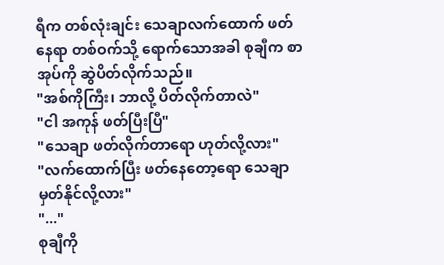ရီက တစ်လုံးချင်း သေချာလက်ထောက် ဖတ်နေရာ တစ်ဝက်သို့ ရောက်သောအခါ စုချီက စာအုပ်ကို ဆွဲပိတ်လိုက်သည်။
"အစ်ကိုကြီး၊ ဘာလို့ ပိတ်လိုက်တာလဲ"
"ငါ အကုန် ဖတ်ပြီးပြီ"
"သေချာ ဖတ်လိုက်တာရော ဟုတ်လို့လား"
"လက်ထောက်ပြီး ဖတ်နေတော့ရော သေချာ မှတ်နိုင်လို့လား"
"..."
စုချီကို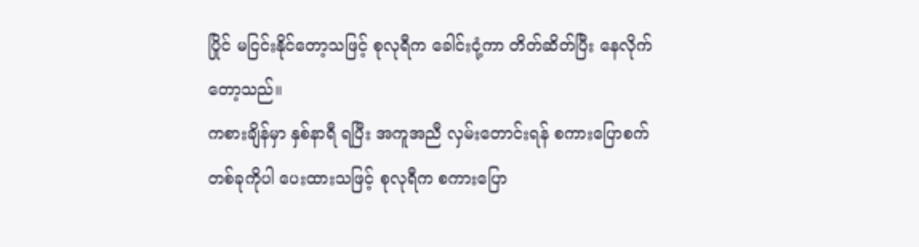ပြိုင် မငြင်းနိုင်တော့သဖြင့် စုလုရီက ခေါင်းငုံ့ကာ တိတ်ဆိတ်ပြီး နေလိုက်တော့သည်။
ကစားချိန်မှာ နှစ်နာရီ ရပြီး အကူအညီ လှမ်းတောင်းရန် စကားပြောစက် တစ်ခုကိုပါ ပေးထားသဖြင့် စုလုရီက စကားပြော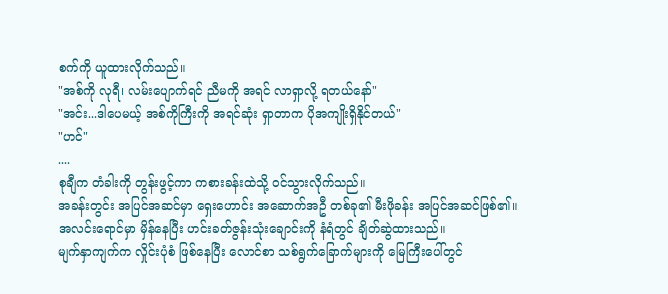စက်ကို ယူထားလိုက်သည်။
"အစ်ကို လုရီ၊ လမ်းပျောက်ရင် ညီမကို အရင် လာရှာလို့ ရတယ်နော်"
"အင်း...ဒါပေမယ့် အစ်ကိုကြီးကို အရင်ဆုံး ရှာတာက ပိုအကျိုးရှိနိုင်တယ်"
"ဟင်"
....
စုချီက တံခါးကို တွန်းဖွင့်ကာ ကစားခန်းထဲသို့ ဝင်သွားလိုက်သည်။
အခန်းတွင်း အပြင်အဆင်မှာ ရှေးဟောင်း အဆောက်အဦ တစ်ခု၏ မီးဖိုခန်း အပြင်အဆင်ဖြစ်၏။
အလင်းရောင်မှာ မှိန်နေပြီး ဟင်းခတ်ဇွန်းသုံးချောင်းကို နံရံတွင် ချိတ်ဆွဲထားသည်။
မျက်နှာကျက်က လှိုင်းပုံစံ ဖြစ်နေပြီး လောင်စာ သစ်ရွက်ခြောက်များကို မြေကြီးပေါ်တွင်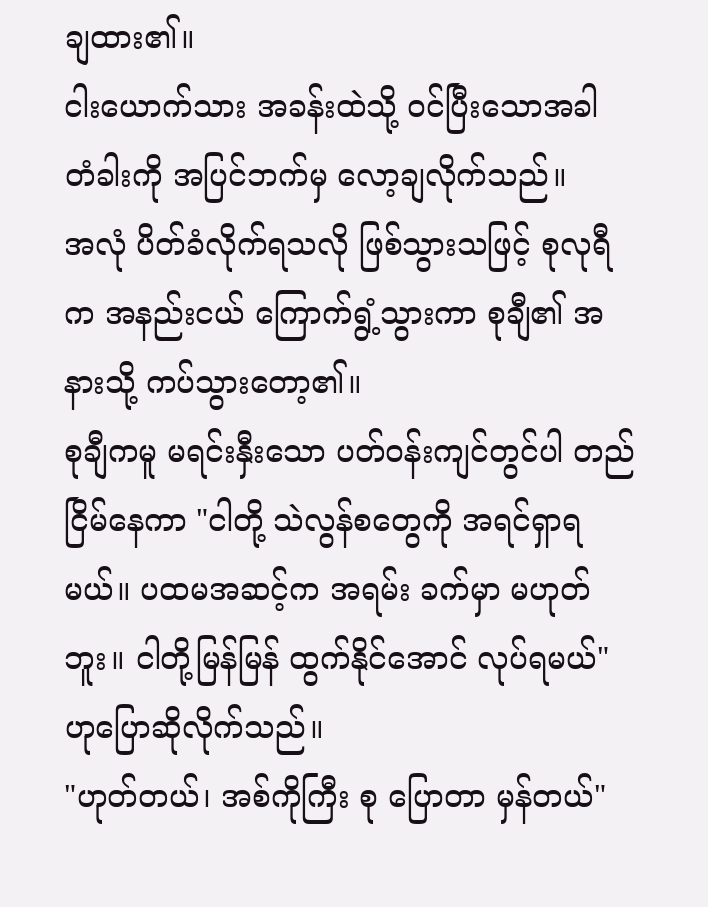ချထား၏။
ငါးယောက်သား အခန်းထဲသို့ ဝင်ပြီးသောအခါ တံခါးကို အပြင်ဘက်မှ လော့ချလိုက်သည်။
အလုံ ပိတ်ခံလိုက်ရသလို ဖြစ်သွားသဖြင့် စုလုရီက အနည်းငယ် ကြောက်ရွံ့သွားကာ စုချီ၏ အနားသို့ ကပ်သွားတော့၏။
စုချီကမူ မရင်းနှီးသော ပတ်ဝန်းကျင်တွင်ပါ တည်ငြိမ်နေကာ "ငါတို့ သဲလွန်စတွေကို အရင်ရှာရမယ်။ ပထမအဆင့်က အရမ်း ခက်မှာ မဟုတ်ဘူး။ ငါတို့မြန်မြန် ထွက်နိုင်အောင် လုပ်ရမယ်" ဟုပြောဆိုလိုက်သည်။
"ဟုတ်တယ်၊ အစ်ကိုကြီး စု ပြောတာ မှန်တယ်"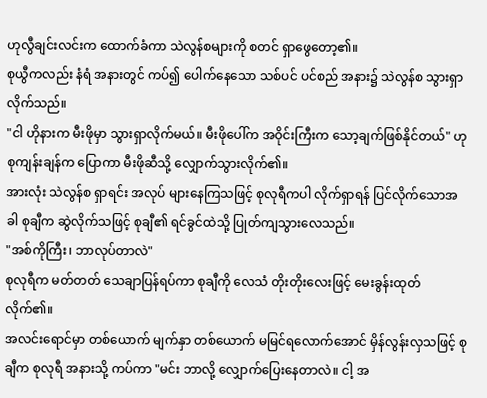ဟုလွီချင်းလင်းက ထောက်ခံကာ သဲလွန်စများကို စတင် ရှာဖွေတော့၏။
စုယွီကလည်း နံရံ အနားတွင် ကပ်၍ ပေါက်နေသော သစ်ပင် ပင်စည် အနား၌ သဲလွန်စ သွားရှာလိုက်သည်။
"ငါ ဟိုနားက မီးဖိုမှာ သွားရှာလိုက်မယ်။ မီးဖိုပေါ်က အဝိုင်းကြီးက သော့ချက်ဖြစ်နိုင်တယ်" ဟု စုကျန်းချန်က ပြောကာ မီးဖိုဆီသို့ လျှောက်သွားလိုက်၏။
အားလုံး သဲလွန်စ ရှာရင်း အလုပ် များနေကြသဖြင့် စုလုရီကပါ လိုက်ရှာရန် ပြင်လိုက်သောအခါ စုချီက ဆွဲလိုက်သဖြင့် စုချီ၏ ရင်ခွင်ထဲသို့ ပြုတ်ကျသွားလေသည်။
"အစ်ကိုကြီး၊ ဘာလုပ်တာလဲ"
စုလုရီက မတ်တတ် သေချာပြန်ရပ်ကာ စုချီကို လေသံ တိုးတိုးလေးဖြင့် မေးခွန်းထုတ်လိုက်၏။
အလင်းရောင်မှာ တစ်ယောက် မျက်နှာ တစ်ယောက် မမြင်ရလောက်အောင် မှိန်လွန်းလှသဖြင့် စုချီက စုလုရီ အနားသို့ ကပ်ကာ "မင်း ဘာလို့ လျှောက်ပြေးနေတာလဲ။ ငါ့ အ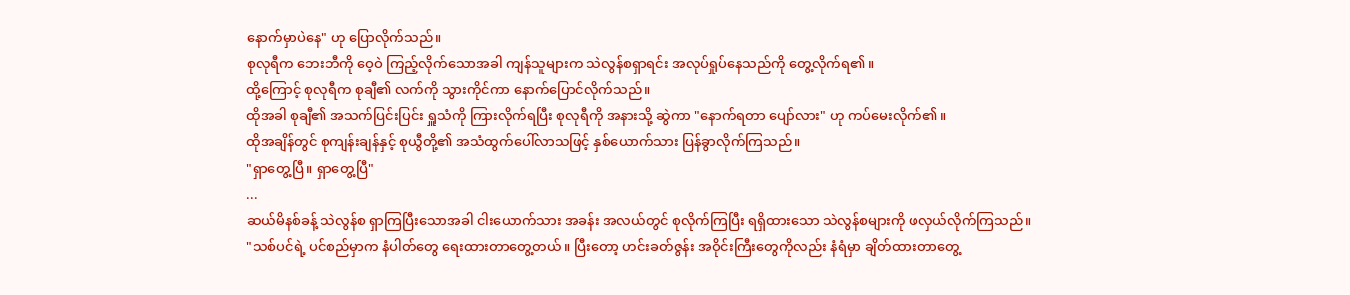နောက်မှာပဲနေ" ဟု ပြောလိုက်သည်။
စုလုရီက ဘေးဘီကို ဝေ့ဝဲ ကြည့်လိုက်သောအခါ ကျန်သူများက သဲလွန်စရှာရင်း အလုပ်ရှုပ်နေသည်ကို တွေ့လိုက်ရ၏။
ထို့ကြောင့် စုလုရီက စုချီ၏ လက်ကို သွားကိုင်ကာ နောက်ပြောင်လိုက်သည်။
ထိုအခါ စုချီ၏ အသက်ပြင်းပြင်း ရှူသံကို ကြားလိုက်ရပြီး စုလုရီကို အနားသို့ ဆွဲကာ "နောက်ရတာ ပျော်လား" ဟု ကပ်မေးလိုက်၏။
ထိုအချိန်တွင် စုကျန်းချန်နှင့် စုယွီတို့၏ အသံထွက်ပေါ်လာသဖြင့် နှစ်ယောက်သား ပြန်ခွာလိုက်ကြသည်။
"ရှာတွေ့ပြီ။ ရှာတွေ့ပြီ"
...
ဆယ်မိနစ်ခန့် သဲလွန်စ ရှာကြပြီးသောအခါ ငါးယောက်သား အခန်း အလယ်တွင် စုလိုက်ကြပြီး ရရှိထားသော သဲလွန်စများကို ဖလှယ်လိုက်ကြသည်။
"သစ်ပင်ရဲ့ ပင်စည်မှာက နံပါတ်တွေ ရေးထားတာတွေ့တယ်။ ပြီးတော့ ဟင်းခတ်ဇွန်း အဝိုင်းကြီးတွေကိုလည်း နံရံမှာ ချိတ်ထားတာတွေ့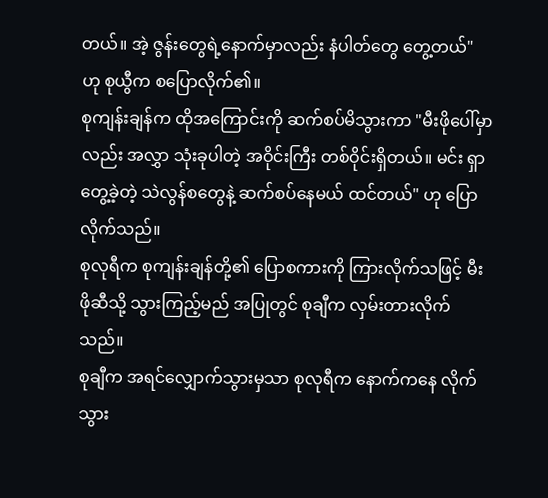တယ်။ အဲ့ ဇွန်းတွေရဲ့နောက်မှာလည်း နံပါတ်တွေ တွေ့တယ်" ဟု စုယွီက စပြောလိုက်၏။
စုကျန်းချန်က ထိုအကြောင်းကို ဆက်စပ်မိသွားကာ "မီးဖိုပေါ်မှာလည်း အလွှာ သုံးခုပါတဲ့ အဝိုင်းကြီး တစ်ဝိုင်းရှိတယ်။ မင်း ရှာတွေ့ခဲ့တဲ့ သဲလွန်စတွေနဲ့ ဆက်စပ်နေမယ် ထင်တယ်" ဟု ပြောလိုက်သည်။
စုလုရီက စုကျန်းချန်တို့၏ ပြောစကားကို ကြားလိုက်သဖြင့် မီးဖိုဆီသို့ သွားကြည့်မည် အပြုတွင် စုချီက လှမ်းတားလိုက်သည်။
စုချီက အရင်လျှောက်သွားမှသာ စုလုရီက နောက်ကနေ လိုက်သွား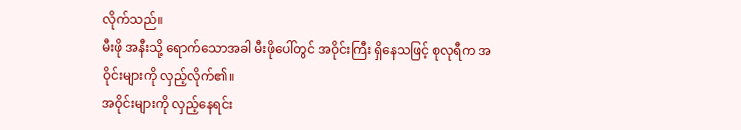လိုက်သည်။
မီးဖို အနီးသို့ ရောက်သောအခါ မီးဖိုပေါ်တွင် အဝိုင်းကြီး ရှိနေသဖြင့် စုလုရီက အဝိုင်းများကို လှည့်လိုက်၏။
အဝိုင်းများကို လှည့်နေရင်း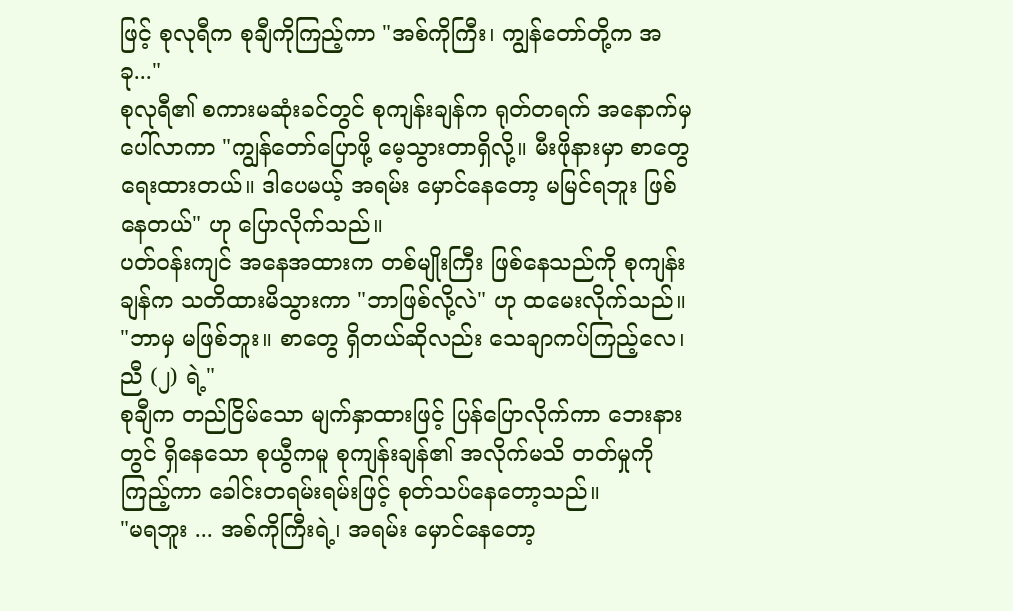ဖြင့် စုလုရီက စုချီကိုကြည့်ကာ "အစ်ကိုကြီး၊ ကျွန်တော်တို့က အခု..."
စုလုရီ၏ စကားမဆုံးခင်တွင် စုကျန်းချန်က ရုတ်တရက် အနောက်မှ ပေါ်လာကာ "ကျွန်တော်ပြောဖို့ မေ့သွားတာရှိလို့။ မီးဖိုနားမှာ စာတွေ ရေးထားတယ်။ ဒါပေမယ့် အရမ်း မှောင်နေတော့ မမြင်ရဘူး ဖြစ်နေတယ်" ဟု ပြောလိုက်သည်။
ပတ်ဝန်းကျင် အနေအထားက တစ်မျိုးကြီး ဖြစ်နေသည်ကို စုကျန်းချန်က သတိထားမိသွားကာ "ဘာဖြစ်လို့လဲ" ဟု ထမေးလိုက်သည်။
"ဘာမှ မဖြစ်ဘူး။ စာတွေ ရှိတယ်ဆိုလည်း သေချာကပ်ကြည့်လေ၊ ညီ (၂) ရဲ့"
စုချီက တည်ငြိမ်သော မျက်နှာထားဖြင့် ပြန်ပြောလိုက်ကာ ဘေးနားတွင် ရှိနေသော စုယွီကမူ စုကျန်းချန်၏ အလိုက်မသိ တတ်မှုကို ကြည့်ကာ ခေါင်းတရမ်းရမ်းဖြင့် စုတ်သပ်နေတော့သည်။
"မရဘူး ... အစ်ကိုကြီးရဲ့၊ အရမ်း မှောင်နေတော့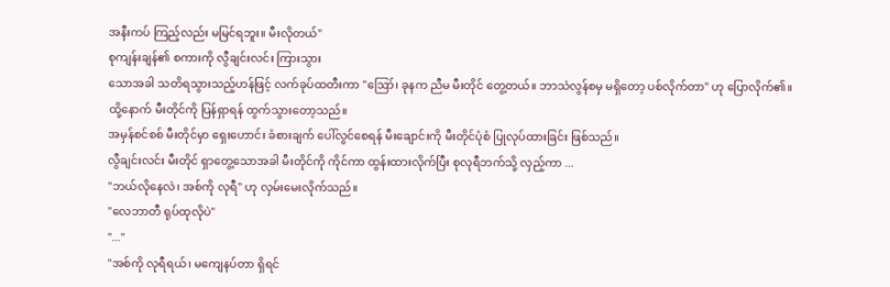အနီးကပ် ကြည့်လည်း မမြင်ရဘူး။ မီးလိုတယ်"
စုကျန်းချန်၏ စကားကို လွီချင်းလင်း ကြားသွား
သောအခါ သတိရသွားသည့်ဟန်ဖြင့် လက်ခုပ်ထတီးကာ "ဪ၊ ခုနက ညီမ မီးတိုင် တွေ့တယ်။ ဘာသဲလွန်စမှ မရှိတော့ ပစ်လိုက်တာ" ဟု ပြောလိုက်၏။
ထို့နောက် မီးတိုင်ကို ပြန်ရှာရန် ထွက်သွားတော့သည်။
အမှန်စင်စစ် မီးတိုင်မှာ ရှေးဟောင်း ခံစားချက် ပေါ်လွင်စေရန် မီးချောင်းကို မီးတိုင်ပုံစံ ပြုလုပ်ထားခြင်း ဖြစ်သည်။
လွီချင်းလင်း မီးတိုင် ရှာတွေ့သောအခါ မီးတိုင်ကို ကိုင်ကာ ထွန်းထားလိုက်ပြီး စုလုရီဘက်သို့ လှည့်ကာ ...
"ဘယ်လိုနေလဲ၊ အစ်ကို လုရီ" ဟု လှမ်းမေးလိုက်သည်။
"လေဘာတီ ရုပ်ထုလိုပဲ"
"..."
"အစ်ကို လုရီရယ်၊ မကျေနပ်တာ ရှိရင်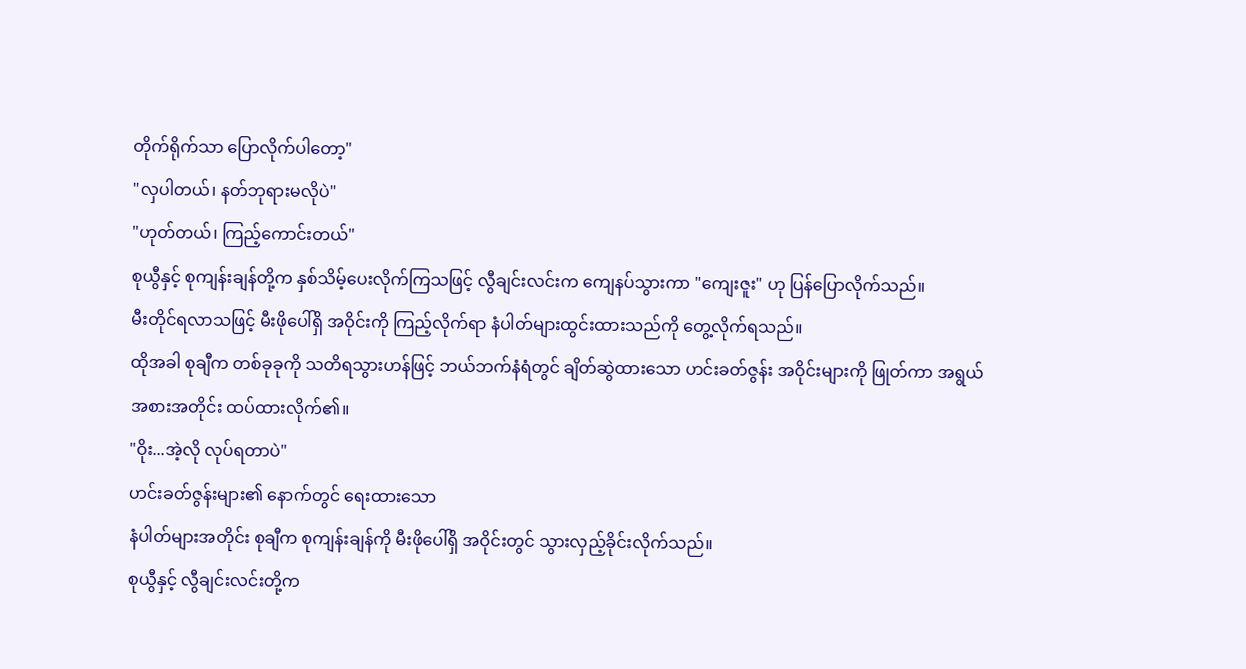တိုက်ရိုက်သာ ပြောလိုက်ပါတော့"
"လှပါတယ်၊ နတ်ဘုရားမလိုပဲ"
"ဟုတ်တယ်၊ ကြည့်ကောင်းတယ်"
စုယွီနှင့် စုကျန်းချန်တို့က နှစ်သိမ့်ပေးလိုက်ကြသဖြင့် လွီချင်းလင်းက ကျေနပ်သွားကာ "ကျေးဇူး" ဟု ပြန်ပြောလိုက်သည်။
မီးတိုင်ရလာသဖြင့် မီးဖိုပေါ်ရှိ အဝိုင်းကို ကြည့်လိုက်ရာ နံပါတ်များထွင်းထားသည်ကို တွေ့လိုက်ရသည်။
ထိုအခါ စုချီက တစ်ခုခုကို သတိရသွားဟန်ဖြင့် ဘယ်ဘက်နံရံတွင် ချိတ်ဆွဲထားသော ဟင်းခတ်ဇွန်း အဝိုင်းများကို ဖြုတ်ကာ အရွယ်အစားအတိုင်း ထပ်ထားလိုက်၏။
"ဝိုး...အဲ့လို လုပ်ရတာပဲ"
ဟင်းခတ်ဇွန်းများ၏ နောက်တွင် ရေးထားသော
နံပါတ်များအတိုင်း စုချီက စုကျန်းချန်ကို မီးဖိုပေါ်ရှိ အဝိုင်းတွင် သွားလှည့်ခိုင်းလိုက်သည်။
စုယွီနှင့် လွီချင်းလင်းတို့က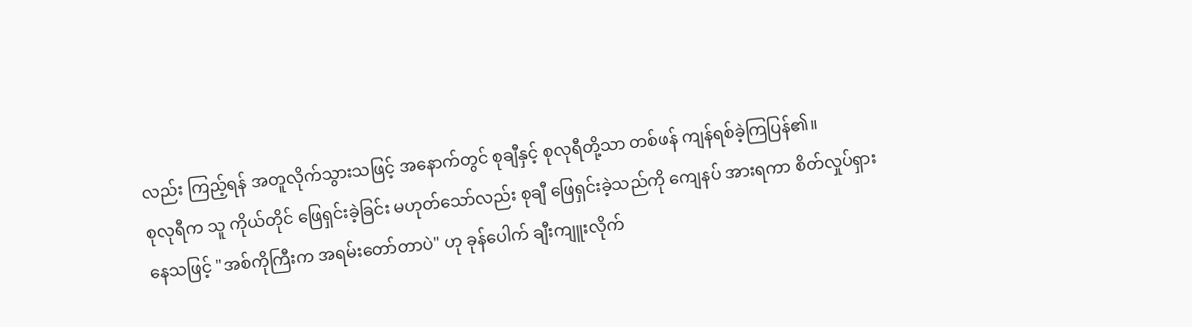လည်း ကြည့်ရန် အတူလိုက်သွားသဖြင့် အနောက်တွင် စုချီနှင့် စုလုရီတို့သာ တစ်ဖန် ကျန်ရစ်ခဲ့ကြပြန်၏။
စုလုရီက သူ ကိုယ်တိုင် ဖြေရှင်းခဲ့ခြင်း မဟုတ်သော်လည်း စုချီ ဖြေရှင်းခဲ့သည်ကို ကျေနပ် အားရကာ စိတ်လှုပ်ရှားနေသဖြင့် "အစ်ကိုကြီးက အရမ်းတော်တာပဲ" ဟု ခုန်ပေါက် ချီးကျူးလိုက်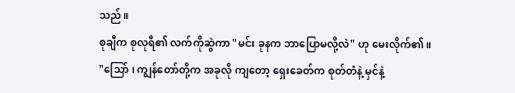သည်။
စုချီက စုလုရီ၏ လက်ကိုဆွဲကာ "မင်း ခုနက ဘာပြောမလို့လဲ" ဟု မေးလိုက်၏။
"သြော်၊ ကျွန်တော်တို့က အခုလို ကျတော့ ရှေးခေတ်က စုတ်တံနဲ့ မှင်နဲ့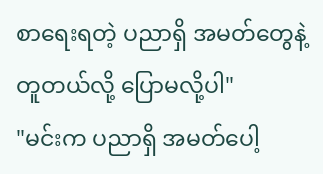စာရေးရတဲ့ ပညာရှိ အမတ်တွေနဲ့ တူတယ်လို့ ပြောမလို့ပါ"
"မင်းက ပညာရှိ အမတ်ပေါ့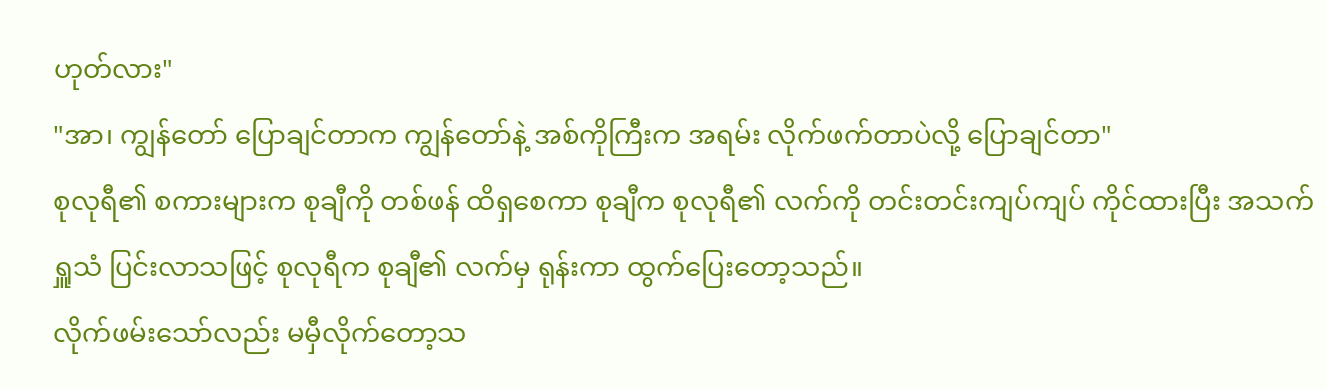ဟုတ်လား"
"အာ၊ ကျွန်တော် ပြောချင်တာက ကျွန်တော်နဲ့ အစ်ကိုကြီးက အရမ်း လိုက်ဖက်တာပဲလို့ ပြောချင်တာ"
စုလုရီ၏ စကားများက စုချီကို တစ်ဖန် ထိရှစေကာ စုချီက စုလုရီ၏ လက်ကို တင်းတင်းကျပ်ကျပ် ကိုင်ထားပြီး အသက်ရှူသံ ပြင်းလာသဖြင့် စုလုရီက စုချီ၏ လက်မှ ရုန်းကာ ထွက်ပြေးတော့သည်။
လိုက်ဖမ်းသော်လည်း မမှီလိုက်တော့သ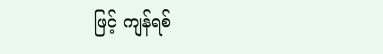ဖြင့် ကျန်ရစ်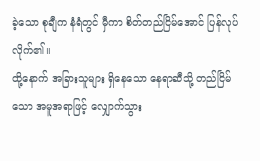ခဲ့သော စုချီက နံရံတွင် မှီကာ စိတ်တည်ငြိမ်အောင် ပြန်လုပ်လိုက်၏။
ထို့နောက် အခြားသူများ ရှိနေသော နေရာဆီသို့ တည်ငြိမ်သော အမူအရာဖြင့် လျှောက်သွား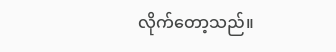လိုက်တော့သည်။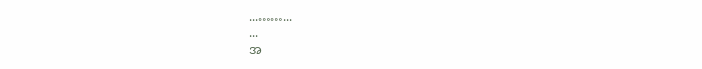...……...
...
အ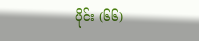ပိုင်း (၆၆)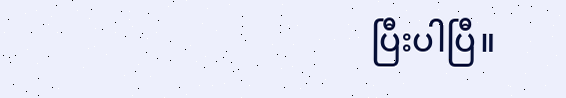ပြီးပါပြီ။